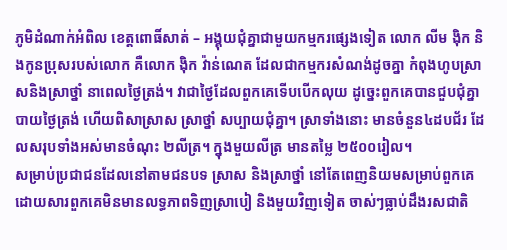ភូមិដំណាក់អំពិល ខេត្តពោធិ៍សាត់ – អង្គុយជុំគ្នាជាមួយកម្មករផ្សេងទៀត លោក លីម ង៉ិក និងកូនប្រុសរបស់លោក គឺលោក ង៉ិក វ៉ាន់ណេត ដែលជាកម្មករសំណង់ដូចគ្នា កំពុងហូបស្រាសនិងស្រាថ្នាំ នាពេលថ្ងៃត្រង់។ វាជាថ្ងៃដែលពួកគេទើបបើកលុយ ដូច្នេះពួកគេបានជួបជុំគ្នា បាយថ្ងៃត្រង់ ហើយពិសាស្រាស ស្រាថ្នាំ សប្បាយជុំគ្នា។ ស្រាទាំងនោះ មានចំនួន៤ដបជ័រ ដែលសរុបទាំងអស់មានចំណុះ ២លីត្រ។ ក្នុងមួយលីត្រ មានតម្លៃ ២៥០០រៀល។
សម្រាប់ប្រជាជនដែលនៅតាមជនបទ ស្រាស និងស្រាថ្នាំ នៅតែពេញនិយមសម្រាប់ពួកគេ ដោយសារពួកគេមិនមានលទ្ធភាពទិញស្រាបៀ និងមួយវិញទៀត ចាស់ៗធ្លាប់ដឹងរសជាតិ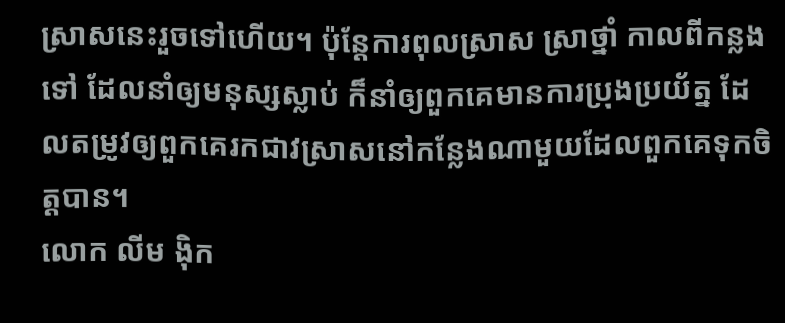ស្រាសនេះរួចទៅហើយ។ ប៉ុន្តែការពុលស្រាស ស្រាថ្នាំ កាលពីកន្លងទៅ ដែលនាំឲ្យមនុស្សស្លាប់ ក៏នាំឲ្យពួកគេមានការប្រុងប្រយ័ត្ន ដែលតម្រូវឲ្យពួកគេរកជាវស្រាសនៅកន្លែងណាមួយដែលពួកគេទុកចិត្តបាន។
លោក លីម ង៉ិក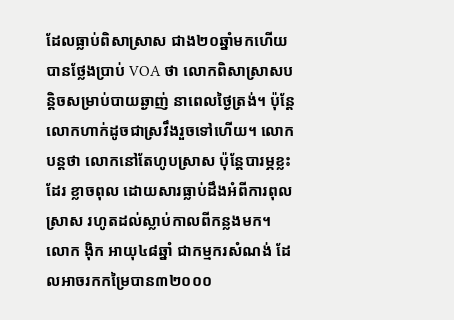ដែលធ្លាប់ពិសាស្រាស ជាង២០ឆ្នាំមកហើយ បានថ្លែងប្រាប់ VOA ថា លោកពិសាស្រាសបន្តិចសម្រាប់បាយឆ្ងាញ់ នាពេលថ្ងៃត្រង់។ ប៉ុន្តែលោកហាក់ដូចជាស្រវឹងរួចទៅហើយ។ លោកបន្តថា លោកនៅតែហូបស្រាស ប៉ុន្តែបារម្ភខ្លះដែរ ខ្លាចពុល ដោយសារធ្លាប់ដឹងអំពីការពុលស្រាស រហូតដល់ស្លាប់កាលពីកន្លងមក។
លោក ង៉ិក អាយុ៤៨ឆ្នាំ ជាកម្មករសំណង់ ដែលអាចរកកម្រៃបាន៣២០០០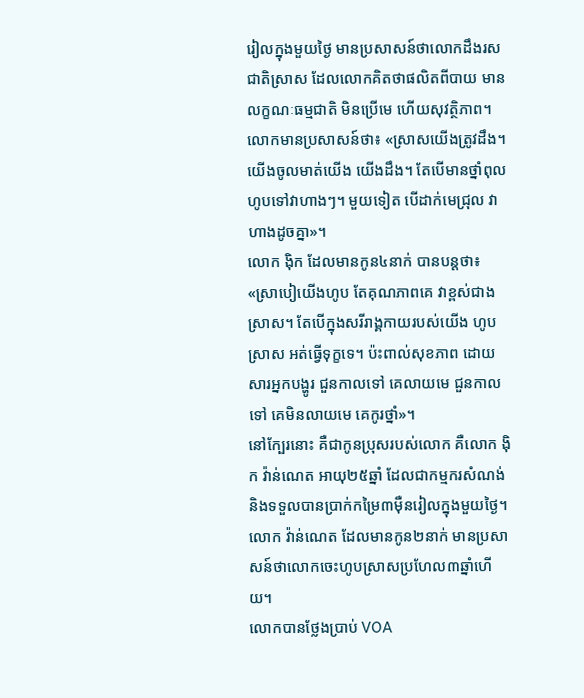រៀលក្នុងមួយថ្ងៃ មានប្រសាសន៍ថាលោកដឹងរសជាតិស្រាស ដែលលោកគិតថាផលិតពីបាយ មានលក្ខណៈធម្មជាតិ មិនប្រើមេ ហើយសុវត្ថិភាព។
លោកមានប្រសាសន៍ថា៖ «ស្រាសយើងត្រូវដឹង។ យើងចូលមាត់យើង យើងដឹង។ តែបើមានថ្នាំពុល ហូបទៅវាហាងៗ។ មួយទៀត បើដាក់មេជ្រុល វាហាងដូចគ្នា»។
លោក ង៉ិក ដែលមានកូន៤នាក់ បានបន្តថា៖ «ស្រាបៀយើងហូប តែគុណភាពគេ វាខ្ពស់ជាងស្រាស។ តែបើក្នុងសរីរាង្គកាយរបស់យើង ហូបស្រាស អត់ធ្វើទុក្ខទេ។ ប៉ះពាល់សុខភាព ដោយសារអ្នកបង្ហូរ ជួនកាលទៅ គេលាយមេ ជួនកាលទៅ គេមិនលាយមេ គេកូរថ្នាំ»។
នៅក្បែរនោះ គឺជាកូនប្រុសរបស់លោក គឺលោក ង៉ិក វ៉ាន់ណេត អាយុ២៥ឆ្នាំ ដែលជាកម្មករសំណង់ និងទទួលបានប្រាក់កម្រៃ៣ម៉ឺនរៀលក្នុងមួយថ្ងៃ។ លោក វ៉ាន់ណេត ដែលមានកូន២នាក់ មានប្រសាសន៍ថាលោកចេះហូបស្រាសប្រហែល៣ឆ្នាំហើយ។
លោកបានថ្លែងប្រាប់ VOA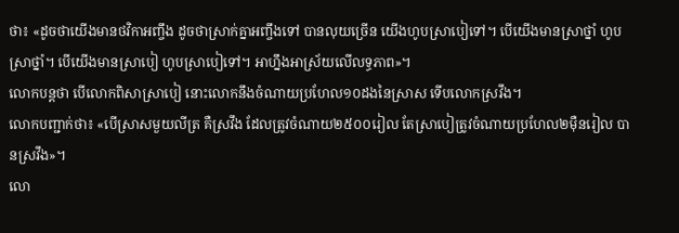ថា៖ «ដូចថាយើងមានថវិកាអញ្ចឹង ដូចថាស្រាក់គ្នាអញ្ចឹងទៅ បានលុយច្រើន យើងហូបស្រាបៀទៅ។ បើយើងមានស្រាថ្នាំ ហូបស្រាថ្នាំ។ បើយើងមានស្រាបៀ ហូបស្រាបៀទៅ។ អាហ្នឹងអាស្រ័យលើលទ្ធភាព»។
លោកបន្តថា បើលោកពិសាស្រាបៀ នោះលោកនឹងចំណាយប្រហែល១០ដងនៃស្រាស ទើបលោកស្រវឹង។
លោកបញ្ជាក់ថា៖ «បើស្រាសមួយលីត្រ គឺស្រវឹង ដែលត្រូវចំណាយ២៥០០រៀល តែស្រាបៀត្រូវចំណាយប្រហែល២ម៉ឺនរៀល បានស្រវឹង»។
លោ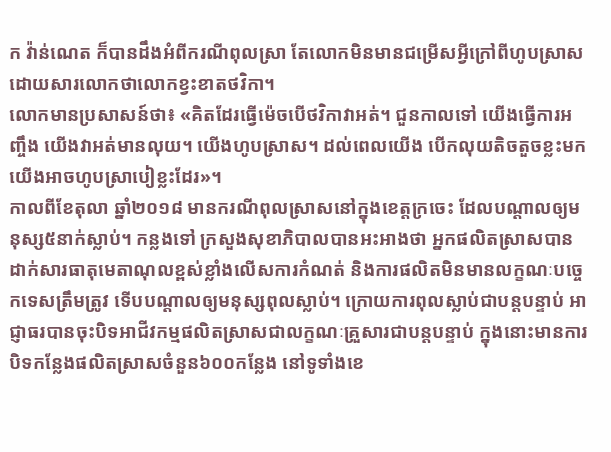ក វ៉ាន់ណេត ក៏បានដឹងអំពីករណីពុលស្រា តែលោកមិនមានជម្រើសអ្វីក្រៅពីហូបស្រាស ដោយសារលោកថាលោកខ្វះខាតថវិកា។
លោកមានប្រសាសន៍ថា៖ «គិតដែរធ្វើម៉េចបើថវិកាវាអត់។ ជួនកាលទៅ យើងធ្វើការអញ្ចឹង យើងវាអត់មានលុយ។ យើងហូបស្រាស។ ដល់ពេលយើង បើកលុយតិចតួចខ្លះមក យើងអាចហូបស្រាបៀខ្លះដែរ»។
កាលពីខែតុលា ឆ្នាំ២០១៨ មានករណីពុលស្រាសនៅក្នុងខេត្តក្រចេះ ដែលបណ្តាលឲ្យមនុស្ស៥នាក់ស្លាប់។ កន្លងទៅ ក្រសួងសុខាភិបាលបានអះអាងថា អ្នកផលិតស្រាសបានដាក់សារធាតុមេតាណុលខ្ពស់ខ្លាំងលើសការកំណត់ និងការផលិតមិនមានលក្ខណៈបច្ចេកទេសត្រឹមត្រូវ ទើបបណ្ដាលឲ្យមនុស្សពុលស្លាប់។ ក្រោយការពុលស្លាប់ជាបន្តបន្ទាប់ អាជ្ញាធរបានចុះបិទអាជីវកម្មផលិតស្រាសជាលក្ខណៈគ្រួសារជាបន្តបន្ទាប់ ក្នុងនោះមានការបិទកន្លែងផលិតស្រាសចំនួន៦០០កន្លែង នៅទូទាំងខេ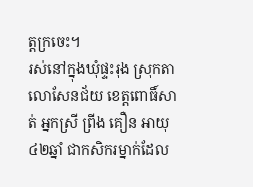ត្តក្រចេះ។
រស់នៅក្នុងឃុំផ្ទះរុង ស្រុកតាលោសែនជ័យ ខេត្តពោធិ៍សាត់ អ្នកស្រី ព្រីង គឿន អាយុ៤២ឆ្នាំ ជាកសិករម្នាក់ដែល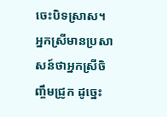ចេះបិទស្រាស។ អ្នកស្រីមានប្រសាសន៍ថាអ្នកស្រីចិញ្ចឹមជ្រូក ដូច្នេះ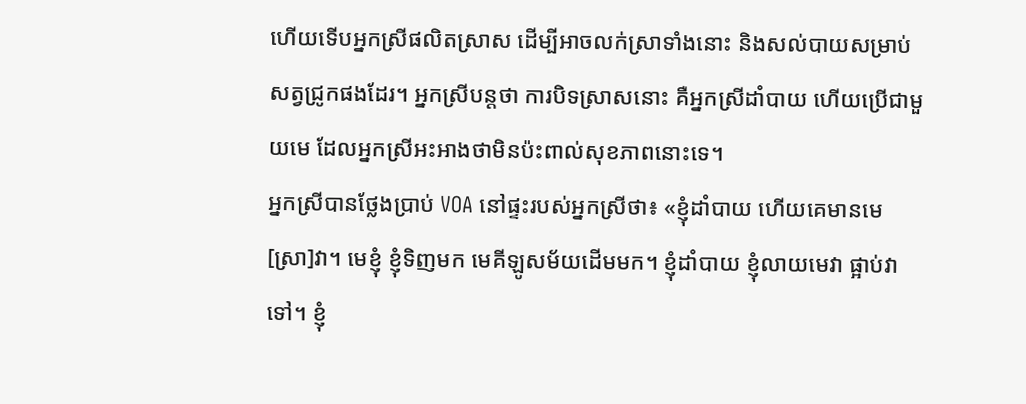ហើយទើបអ្នកស្រីផលិតស្រាស ដើម្បីអាចលក់ស្រាទាំងនោះ និងសល់បាយសម្រាប់សត្វជ្រូកផងដែរ។ អ្នកស្រីបន្តថា ការបិទស្រាសនោះ គឺអ្នកស្រីដាំបាយ ហើយប្រើជាមួយមេ ដែលអ្នកស្រីអះអាងថាមិនប៉ះពាល់សុខភាពនោះទេ។
អ្នកស្រីបានថ្លែងប្រាប់ VOA នៅផ្ទះរបស់អ្នកស្រីថា៖ «ខ្ញុំដាំបាយ ហើយគេមានមេ[ស្រា]វា។ មេខ្ញុំ ខ្ញុំទិញមក មេគីឡូសម័យដើមមក។ ខ្ញុំដាំបាយ ខ្ញុំលាយមេវា ផ្អាប់វាទៅ។ ខ្ញុំ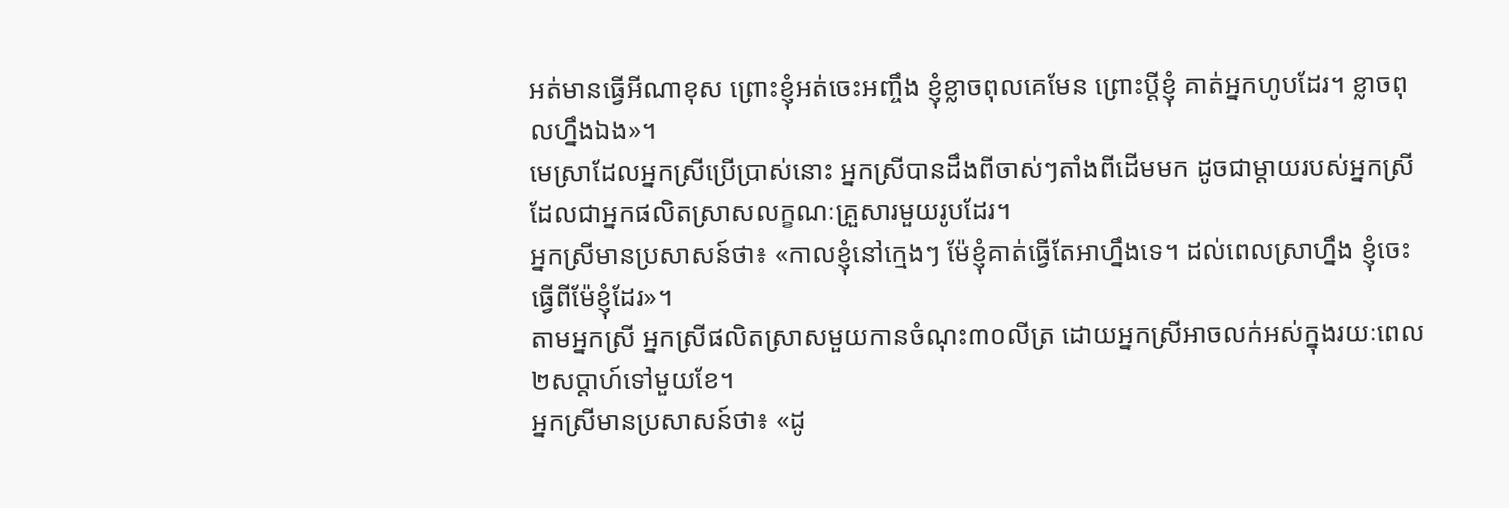អត់មានធ្វើអីណាខុស ព្រោះខ្ញុំអត់ចេះអញ្ចឹង ខ្ញុំខ្លាចពុលគេមែន ព្រោះប្ដីខ្ញុំ គាត់អ្នកហូបដែរ។ ខ្លាចពុលហ្នឹងឯង»។
មេស្រាដែលអ្នកស្រីប្រើប្រាស់នោះ អ្នកស្រីបានដឹងពីចាស់ៗតាំងពីដើមមក ដូចជាម្ដាយរបស់អ្នកស្រី ដែលជាអ្នកផលិតស្រាសលក្ខណៈគ្រួសារមួយរូបដែរ។
អ្នកស្រីមានប្រសាសន៍ថា៖ «កាលខ្ញុំនៅក្មេងៗ ម៉ែខ្ញុំគាត់ធ្វើតែអាហ្នឹងទេ។ ដល់ពេលស្រាហ្នឹង ខ្ញុំចេះធ្វើពីម៉ែខ្ញុំដែរ»។
តាមអ្នកស្រី អ្នកស្រីផលិតស្រាសមួយកានចំណុះ៣០លីត្រ ដោយអ្នកស្រីអាចលក់អស់ក្នុងរយៈពេល២សប្ដាហ៍ទៅមួយខែ។
អ្នកស្រីមានប្រសាសន៍ថា៖ «ដូ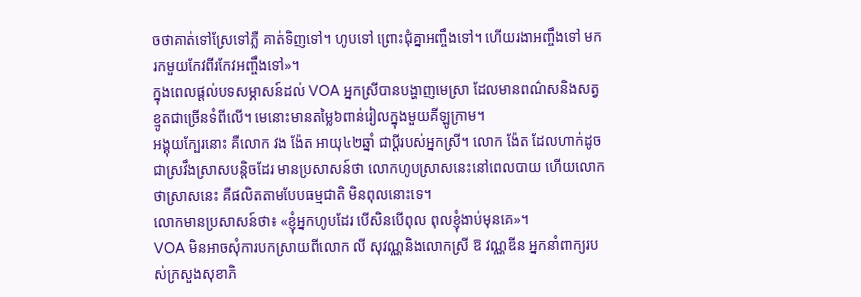ចថាគាត់ទៅស្រែទៅភ្លឺ គាត់ទិញទៅ។ ហូបទៅ ព្រោះជុំគ្នាអញ្ចឹងទៅ។ ហើយរងាអញ្ចឹងទៅ មករកមួយកែវពីរកែវអញ្ចឹងទៅ»។
ក្នុងពេលផ្ដល់បទសម្ភាសន៍ដល់ VOA អ្នកស្រីបានបង្ហាញមេស្រា ដែលមានពណ៌សនិងសត្វខ្មូតជាច្រើនទំពីលើ។ មេនោះមានតម្លៃ៦ពាន់រៀលក្នុងមួយគីឡូក្រាម។
អង្គុយក្បែរនោះ គឺលោក វង ង៉ែត អាយុ៤២ឆ្នាំ ជាប្ដីរបស់អ្នកស្រី។ លោក ង៉ែត ដែលហាក់ដូចជាស្រវឹងស្រាសបន្តិចដែរ មានប្រសាសន៍ថា លោកហូបស្រាសនេះនៅពេលបាយ ហើយលោកថាស្រាសនេះ គឺផលិតតាមបែបធម្មជាតិ មិនពុលនោះទេ។
លោកមានប្រសាសន៍ថា៖ «ខ្ញុំអ្នកហូបដែរ បើសិនបើពុល ពុលខ្ញុំងាប់មុនគេ»។
VOA មិនអាចសុំការបកស្រាយពីលោក លី សុវណ្ណនិងលោកស្រី ឱ វណ្ណឌីន អ្នកនាំពាក្យរបស់ក្រសួងសុខាភិ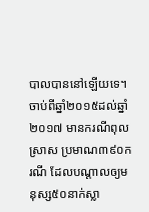បាលបាននៅឡើយទេ។
ចាប់ពីឆ្នាំ២០១៥ដល់ឆ្នាំ២០១៧ មានករណីពុលស្រាស ប្រមាណ៣៩០ករណី ដែលបណ្ដាលឲ្យមនុស្ស៥០នាក់ស្លា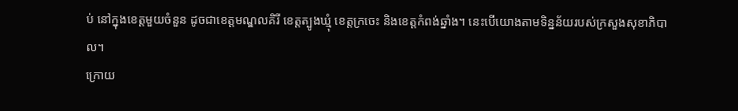ប់ នៅក្នុងខេត្តមួយចំនួន ដូចជាខេត្តមណ្ឌលគិរី ខេត្តត្បូងឃ្មុំ ខេត្តក្រចេះ និងខេត្តកំពង់ឆ្នាំង។ នេះបើយោងតាមទិន្នន័យរបស់ក្រសួងសុខាភិបាល។
ក្រោយ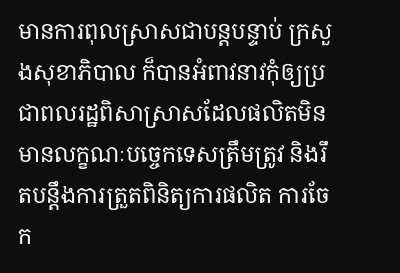មានការពុលស្រាសជាបន្តបន្ទាប់ ក្រសួងសុខាភិបាល ក៏បានអំពាវនាវកុំឲ្យប្រជាពលរដ្ឋពិសាស្រាសដែលផលិតមិនមានលក្ខណៈបច្ចេកទេសត្រឹមត្រូវ និងរឹតបន្តឹងការត្រួតពិនិត្យការផលិត ការចែក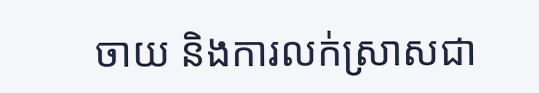ចាយ និងការលក់ស្រាសជា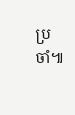ប្រចាំ៕